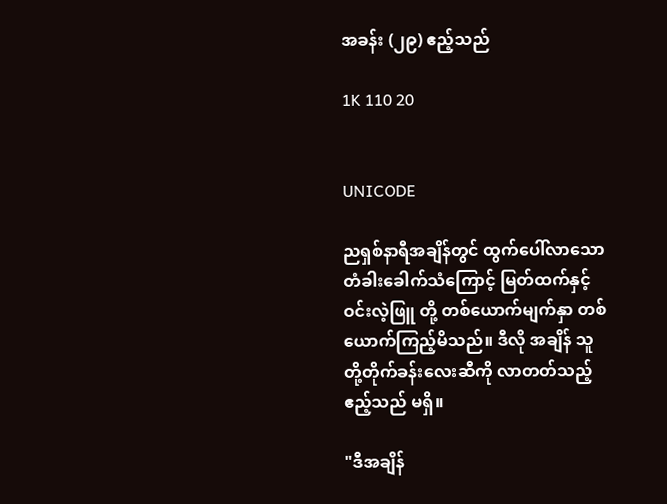အခန်း (၂၉) ဧည့်သည်

1K 110 20


UNICODE

ညရှစ်နာရီအချိန်တွင် ထွက်ပေါ်လာသော တံခါးခေါက်သံကြောင့် မြတ်ထက်နှင့် ဝင်းလဲ့ဖြူ တို့ တစ်ယောက်မျက်နှာ တစ်ယောက်ကြည့်မိသည်။ ဒီလို အချိန် သူတို့တိုက်ခန်းလေးဆီကို လာတတ်သည့် ဧည့်သည် မရှိ။

"ဒီအချိန်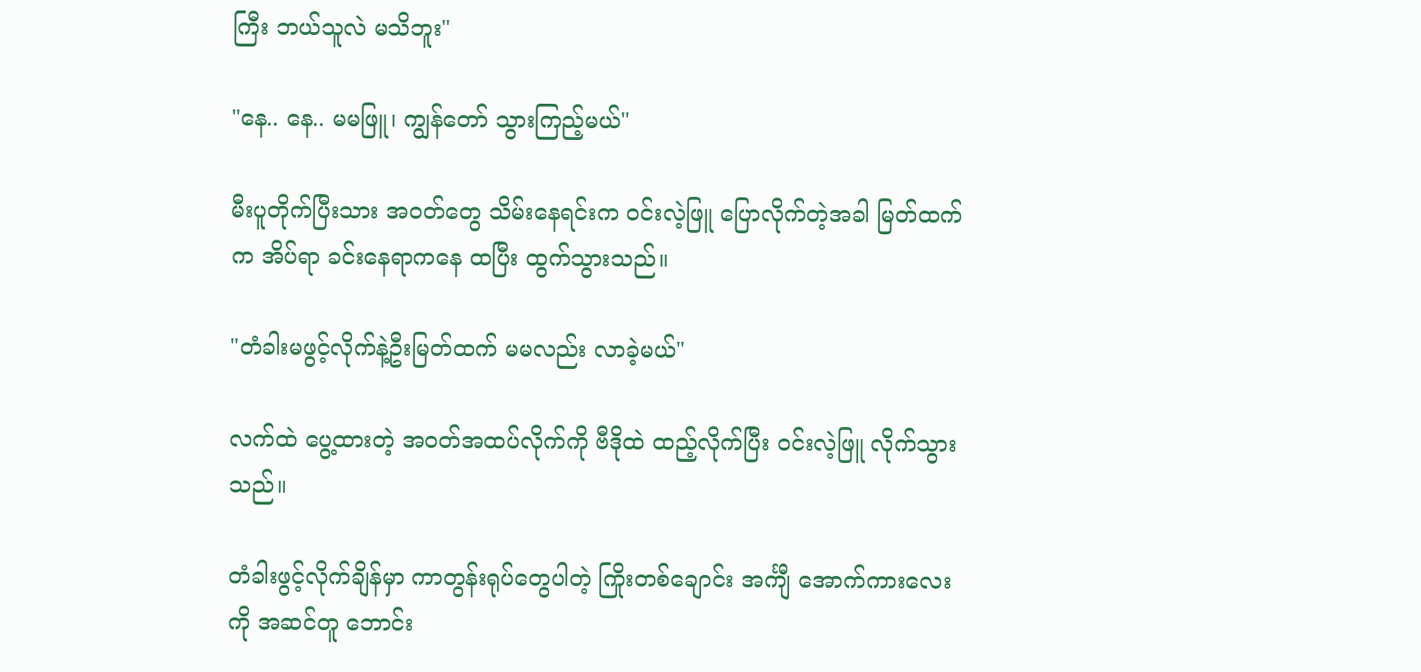ကြီး ဘယ်သူလဲ မသိဘူး"

"နေ.. နေ.. မမဖြူ၊ ကျွန်တော် သွားကြည့်မယ်"

မီးပူတိုက်ပြီးသား အဝတ်တွေ သိမ်းနေရင်းက ဝင်းလဲ့ဖြူ ပြောလိုက်တဲ့အခါ မြတ်ထက်က အိပ်ရာ ခင်းနေရာကနေ ထပြီး ထွက်သွားသည်။

"တံခါးမဖွင့်လိုက်နဲ့ဦးမြတ်ထက် မမလည်း လာခဲ့မယ်"

လက်ထဲ ပွေ့ထားတဲ့ အဝတ်အထပ်လိုက်ကို ဗီဒိုထဲ ထည့်လိုက်ပြီး ဝင်းလဲ့ဖြူ လိုက်သွားသည်။

တံခါးဖွင့်လိုက်ချိန်မှာ ကာတွန်းရုပ်တွေပါတဲ့ ကြိုးတစ်ချောင်း အင်္ကျီ အောက်ကားလေးကို အဆင်တူ ဘောင်း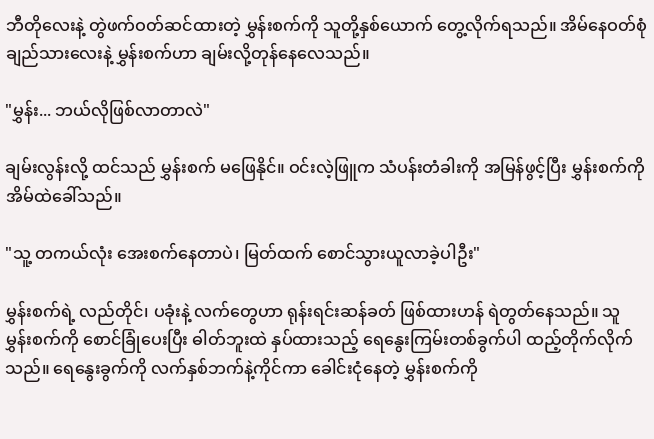ဘီတိုလေးနဲ့ တွဲဖက်ဝတ်ဆင်ထားတဲ့ မွှန်းစက်ကို သူတို့နှစ်ယောက် တွေ့လိုက်ရသည်။ အိမ်နေဝတ်စုံ ချည်သားလေးနဲ့ မွှန်းစက်ဟာ ချမ်းလို့တုန်နေလေသည်။

"မွှန်း... ဘယ်လိုဖြစ်လာတာလဲ"

ချမ်းလွန်းလို့ ထင်သည် မွှန်းစက် မဖြေနိုင်။ ဝင်းလဲ့ဖြူက သံပန်းတံခါးကို အမြန်ဖွင့်ပြီး မွှန်းစက်ကို အိမ်ထဲခေါ်သည်။

"သူ့ တကယ်လုံး အေးစက်နေတာပဲ၊ မြတ်ထက် စောင်သွားယူလာခဲ့ပါဦး"

မွှန်းစက်ရဲ့ လည်တိုင်၊ ပခုံးနဲ့ လက်တွေဟာ ရုန်းရင်းဆန်ခတ် ဖြစ်ထားဟန် ရဲတွတ်နေသည်။ သူ မွှန်းစက်ကို စောင်ခြုံပေးပြီး ဓါတ်ဘူးထဲ နှပ်ထားသည့် ရေနွေးကြမ်းတစ်ခွက်ပါ ထည့်တိုက်လိုက်သည်။ ရေနွေးခွက်ကို လက်နှစ်ဘက်နဲ့ကိုင်ကာ ခေါင်းငုံနေတဲ့ မွှန်းစက်ကို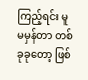ကြည့်ရင်း မူမမှန်တာ တစ်ခုခုတော့ ဖြစ်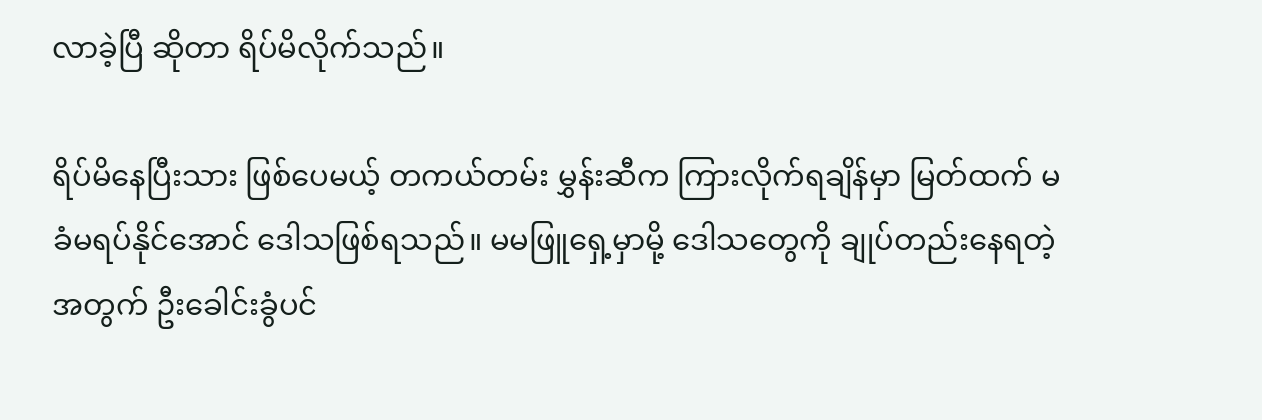လာခဲ့ပြီ ဆိုတာ ရိပ်မိလိုက်သည်။

ရိပ်မိနေပြီးသား ဖြစ်ပေမယ့် တကယ်တမ်း မွှန်းဆီက ကြားလိုက်ရချိန်မှာ မြတ်ထက် မခံမရပ်နိုင်အောင် ဒေါသဖြစ်ရသည်။ မမဖြူရှေ့မှာမို့ ဒေါသတွေကို ချုပ်တည်းနေရတဲ့အတွက် ဦးခေါင်းခွံပင်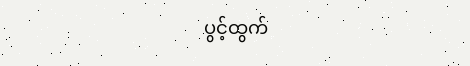ပွင့်ထွက်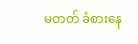မတတ် ခံစားနေ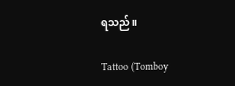ရသည်။

Tattoo (Tomboy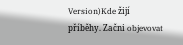Version)Kde žijí příběhy. Začni objevovat